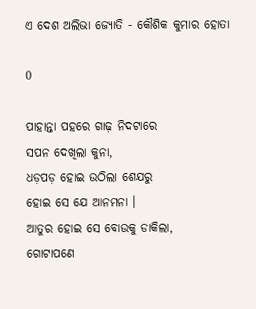ଏ ଦେଶ ଅଲିଭା ଜ୍ୟୋତି - କୌଶିକ କୁମାର ହୋତା

0

ପାହାନ୍ତା ପହରେ ଗାଢ଼ ନିଦଟାରେ
ସପନ ଦେଖିଲା କୁନା,
ଧଡ଼ପଡ଼ ହୋଇ ଉଠିଲା ଶେଯରୁ
ହୋଇ ସେ ଯେ ଆନମନା ।
ଆତୁର ହୋଇ ସେ ବୋଉକୁ ଡାକିଲା,
ଗୋଟାପଣେ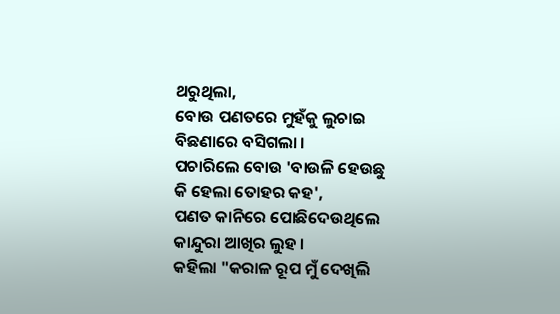ଥରୁଥିଲା,
ବୋଉ ପଣତରେ ମୁହଁକୁ ଲୁଚାଇ
ବିଛଣାରେ ବସିଗଲା ।
ପଚାରିଲେ ବୋଉ 'ବାଉଳି ହେଉଛୁ
କି ହେଲା ତୋହର କହ',
ପଣତ କାନିରେ ପୋଛିଦେଉଥିଲେ
କାନ୍ଦୁରା ଆଖିର ଲୁହ ।
କହିଲା "କରାଳ ରୂପ ମୁଁ ଦେଖିଲି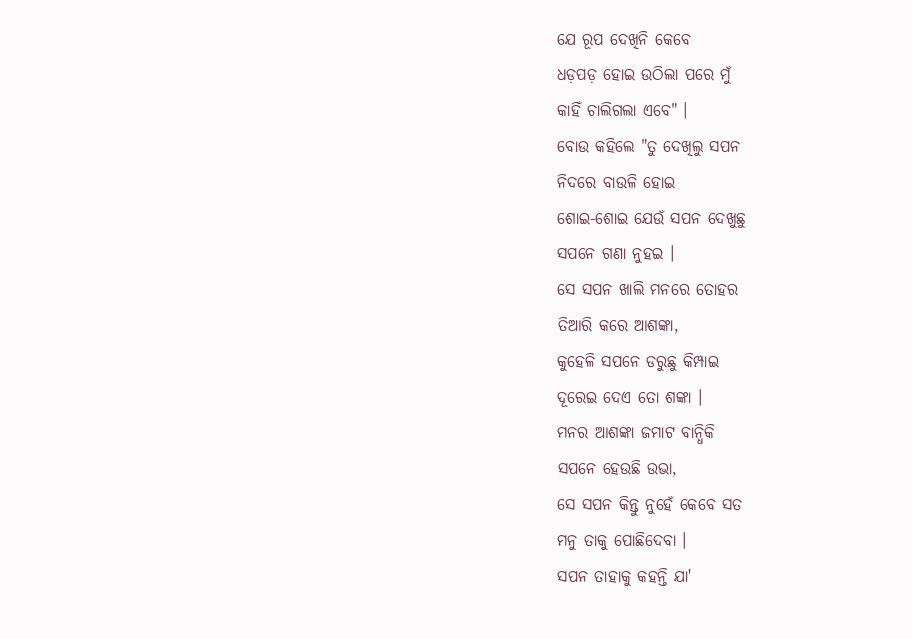ଯେ ରୂପ ଦେଖିନି କେବେ
ଧଡ଼ପଡ଼ ହୋଇ ଉଠିଲା ପରେ ମୁଁ
କାହିଁ ଚାଲିଗଲା ଏବେ" ।
ବୋଉ କହିଲେ "ତୁ ଦେଖିଲୁ ସପନ
ନିଦରେ ବାଉଳି ହୋଇ
ଶୋଇ-ଶୋଇ ଯେଉଁ ସପନ ଦେଖୁଛୁ
ସପନେ ଗଣା ନୁହଇ ।
ସେ ସପନ ଖାଲି ମନରେ ତୋହର
ତିଆରି କରେ ଆଶଙ୍କା,
କୁହେଳି ସପନେ ଡରୁଛୁ କିମ୍ପାଇ
ଦୂରେଇ ଦେଏ ତୋ ଶଙ୍କା ।
ମନର ଆଶଙ୍କା ଜମାଟ ବାନ୍ଧିକି
ସପନେ ହେଉଛି ଉଭା,
ସେ ସପନ କିନ୍ତୁ ନୁହେଁ କେବେ ସତ
ମନୁ ତାକୁ ପୋଛିଦେବା ।
ସପନ ତାହାକୁ କହନ୍ତି ଯା'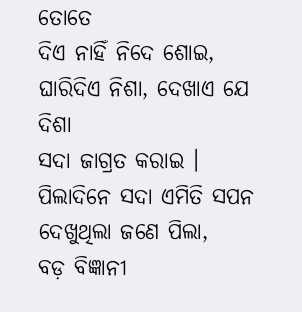ତୋତେ
ଦିଏ ନାହିଁ ନିଦେ ଶୋଇ,
ଘାରିଦିଏ ନିଶା, ଦେଖାଏ ଯେ ଦିଶା
ସଦା ଜାଗ୍ରତ କରାଇ ।
ପିଲାଦିନେ ସଦା ଏମିତି ସପନ
ଦେଖୁଥିଲା ଜଣେ ପିଲା,
ବଡ଼ ବିଜ୍ଞାନୀ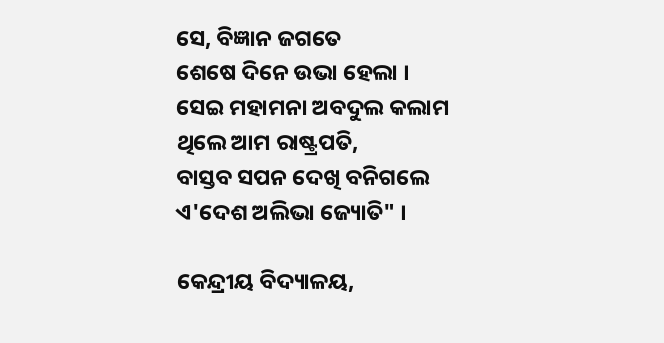ସେ, ବିଜ୍ଞାନ ଜଗତେ
ଶେଷେ ଦିନେ ଉଭା ହେଲା ।
ସେଇ ମହାମନା ଅବଦୁଲ କଲାମ
ଥିଲେ ଆମ ରାଷ୍ଟ୍ରପତି,
ବାସ୍ତବ ସପନ ଦେଖି ବନିଗଲେ
ଏ'ଦେଶ ଅଲିଭା ଜ୍ୟୋତି" ।

କେନ୍ଦ୍ରୀୟ ବିଦ୍ୟାଳୟ,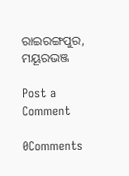ରାଇରଙ୍ଗପୁର, ମୟୂରଭଞ୍ଜ

Post a Comment

0Comments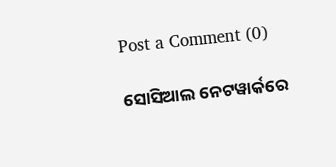Post a Comment (0)

ସୋସିଆଲ ନେଟୱାର୍କରେ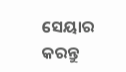ସେୟାର କରନ୍ତୁ